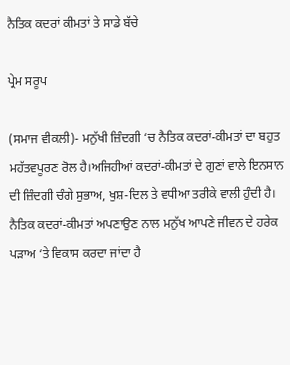ਨੈਤਿਕ ਕਦਰਾਂ ਕੀਮਤਾਂ ਤੇ ਸਾਡੇ ਬੱਚੇ

ਪ੍ਰੇਮ ਸਰੂਪ

(ਸਮਾਜ ਵੀਕਲੀ)- ਮਨੁੱਖੀ ਜ਼ਿੰਦਗੀ ‘ਚ ਨੈਤਿਕ ਕਦਰਾਂ-ਕੀਮਤਾਂ ਦਾ ਬਹੁਤ ਮਹੱਤਵਪੂਰਣ ਰੋਲ ਹੈ।ਅਜਿਹੀਆਂ ਕਦਰਾਂ-ਕੀਮਤਾਂ ਦੇ ਗੁਣਾਂ ਵਾਲੇ ਇਨਸਾਨ ਦੀ ਜ਼ਿੰਦਗੀ ਚੰਗੇ ਸੁਭਾਅ, ਖੁਸ਼-ਦਿਲ ਤੇ ਵਧੀਆ ਤਰੀਕੇ ਵਾਲੀ ਹੁੰਦੀ ਹੈ। ਨੈਤਿਕ ਕਦਰਾਂ-ਕੀਮਤਾਂ ਅਪਣਾਉਣ ਨਾਲ ਮਨੁੱਖ ਆਪਣੇ ਜੀਵਨ ਦੇ ਹਰੇਕ ਪੜਾਅ ‘ਤੇ ਵਿਕਾਸ ਕਰਦਾ ਜਾਂਦਾ ਹੈ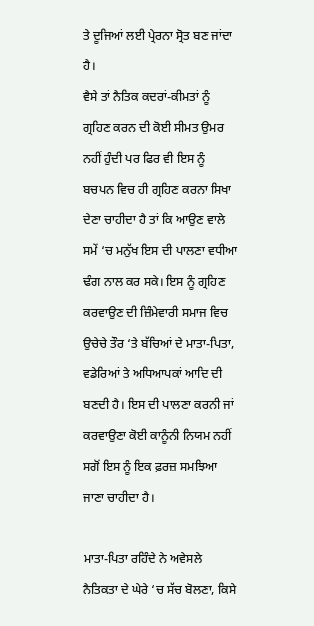ਤੇ ਦੂਜਿਆਂ ਲਈ ਪ੍ਰੇਰਨਾ ਸ੍ਰੋਤ ਬਣ ਜਾਂਦਾ ਹੈ।
ਵੈਸੇ ਤਾਂ ਨੈਤਿਕ ਕਦਰਾਂ-ਕੀਮਤਾਂ ਨੂੰ ਗ੍ਰਹਿਣ ਕਰਨ ਦੀ ਕੋਈ ਸੀਮਤ ਉਮਰ ਨਹੀਂ ਹੁੰਦੀ ਪਰ ਫਿਰ ਵੀ ਇਸ ਨੂੰ ਬਚਪਨ ਵਿਚ ਹੀ ਗ੍ਰਹਿਣ ਕਰਨਾ ਸਿਖਾ ਦੇਣਾ ਚਾਹੀਦਾ ਹੈ ਤਾਂ ਕਿ ਆਉਣ ਵਾਲੇ ਸਮੇਂ ‘ਚ ਮਨੁੱਖ ਇਸ ਦੀ ਪਾਲਣਾ ਵਧੀਆ ਢੰਗ ਨਾਲ ਕਰ ਸਕੇ। ਇਸ ਨੂੰ ਗ੍ਰਹਿਣ ਕਰਵਾਉਣ ਦੀ ਜ਼ਿੰਮੇਵਾਰੀ ਸਮਾਜ ਵਿਚ ਉਚੇਚੇ ਤੌਰ ‘ਤੇ ਬੱਚਿਆਂ ਦੇ ਮਾਤਾ-ਪਿਤਾ, ਵਡੇਰਿਆਂ ਤੇ ਅਧਿਆਪਕਾਂ ਆਦਿ ਦੀ ਬਣਦੀ ਹੈ। ਇਸ ਦੀ ਪਾਲਣਾ ਕਰਨੀ ਜਾਂ ਕਰਵਾਉਣਾ ਕੋਈ ਕਾਨੂੰਨੀ ਨਿਯਮ ਨਹੀਂ ਸਗੋਂ ਇਸ ਨੂੰ ਇਕ ਫ਼ਰਜ਼ ਸਮਝਿਆ ਜਾਣਾ ਚਾਹੀਦਾ ਹੈ।

ਮਾਤਾ-ਪਿਤਾ ਰਹਿੰਦੇ ਨੇ ਅਵੇਸਲੇ
ਨੈਤਿਕਤਾ ਦੇ ਘੇਰੇ ‘ਚ ਸੱਚ ਬੋਲਣਾ, ਕਿਸੇ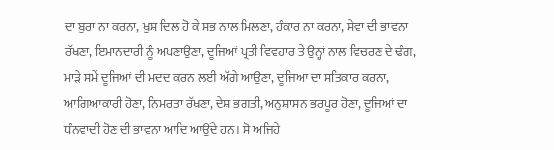ਦਾ ਬੁਰਾ ਨਾ ਕਰਨਾ, ਖੁਸ਼ ਦਿਲ ਹੋ ਕੇ ਸਭ ਨਾਲ ਮਿਲਣਾ, ਹੰਕਾਰ ਨਾ ਕਰਨਾ, ਸੇਵਾ ਦੀ ਭਾਵਨਾ ਰੱਖਣਾ, ਇਮਾਨਦਾਰੀ ਨੂੰ ਅਪਣਾਉਣਾ, ਦੂਜਿਆਂ ਪ੍ਰਤੀ ਵਿਵਹਾਰ ਤੇ ਉਨ੍ਹਾਂ ਨਾਲ ਵਿਚਰਣ ਦੇ ਢੰਗ, ਮਾੜੇ ਸਮੇਂ ਦੂਜਿਆਂ ਦੀ ਮਦਦ ਕਰਨ ਲਈ ਅੱਗੇ ਆਉਣਾ, ਦੂਜਿਆ ਦਾ ਸਤਿਕਾਰ ਕਰਨਾ, ਆਗਿਆਕਾਰੀ ਹੋਣਾ, ਨਿਮਰਤਾ ਰੱਖਣਾ, ਦੇਸ਼ ਭਗਤੀ, ਅਨੁਸ਼ਾਸਨ ਭਰਪੂਰ ਹੋਣਾ, ਦੂਜਿਆਂ ਦਾ ਧੰਨਵਾਦੀ ਹੋਣ ਦੀ ਭਾਵਨਾ ਆਦਿ ਆਉਂਦੇ ਹਨ। ਸੋ ਅਜਿਹੇ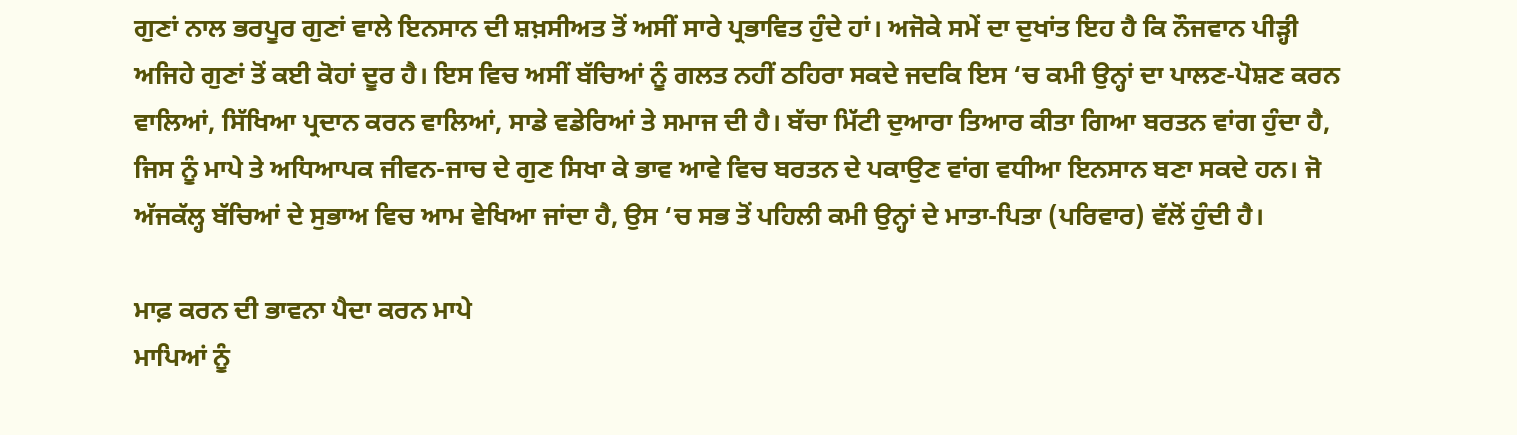ਗੁਣਾਂ ਨਾਲ ਭਰਪੂਰ ਗੁਣਾਂ ਵਾਲੇ ਇਨਸਾਨ ਦੀ ਸ਼ਖ਼ਸੀਅਤ ਤੋਂ ਅਸੀਂ ਸਾਰੇ ਪ੍ਰਭਾਵਿਤ ਹੁੰਦੇ ਹਾਂ। ਅਜੋਕੇ ਸਮੇਂ ਦਾ ਦੁਖਾਂਤ ਇਹ ਹੈ ਕਿ ਨੌਜਵਾਨ ਪੀੜ੍ਹੀ ਅਜਿਹੇ ਗੁਣਾਂ ਤੋਂ ਕਈ ਕੋਹਾਂ ਦੂਰ ਹੈ। ਇਸ ਵਿਚ ਅਸੀਂ ਬੱਚਿਆਂ ਨੂੰ ਗਲਤ ਨਹੀਂ ਠਹਿਰਾ ਸਕਦੇ ਜਦਕਿ ਇਸ ‘ਚ ਕਮੀ ਉਨ੍ਹਾਂ ਦਾ ਪਾਲਣ-ਪੋਸ਼ਣ ਕਰਨ ਵਾਲਿਆਂ, ਸਿੱਖਿਆ ਪ੍ਰਦਾਨ ਕਰਨ ਵਾਲਿਆਂ, ਸਾਡੇ ਵਡੇਰਿਆਂ ਤੇ ਸਮਾਜ ਦੀ ਹੈ। ਬੱਚਾ ਮਿੱਟੀ ਦੁਆਰਾ ਤਿਆਰ ਕੀਤਾ ਗਿਆ ਬਰਤਨ ਵਾਂਗ ਹੁੰਦਾ ਹੈ, ਜਿਸ ਨੂੰ ਮਾਪੇ ਤੇ ਅਧਿਆਪਕ ਜੀਵਨ-ਜਾਚ ਦੇ ਗੁਣ ਸਿਖਾ ਕੇ ਭਾਵ ਆਵੇ ਵਿਚ ਬਰਤਨ ਦੇ ਪਕਾਉਣ ਵਾਂਗ ਵਧੀਆ ਇਨਸਾਨ ਬਣਾ ਸਕਦੇ ਹਨ। ਜੋ ਅੱਜਕੱਲ੍ਹ ਬੱਚਿਆਂ ਦੇ ਸੁਭਾਅ ਵਿਚ ਆਮ ਵੇਖਿਆ ਜਾਂਦਾ ਹੈ, ਉਸ ‘ਚ ਸਭ ਤੋਂ ਪਹਿਲੀ ਕਮੀ ਉਨ੍ਹਾਂ ਦੇ ਮਾਤਾ-ਪਿਤਾ (ਪਰਿਵਾਰ) ਵੱਲੋਂ ਹੁੰਦੀ ਹੈ।

ਮਾਫ਼ ਕਰਨ ਦੀ ਭਾਵਨਾ ਪੈਦਾ ਕਰਨ ਮਾਪੇ
ਮਾਪਿਆਂ ਨੂੰ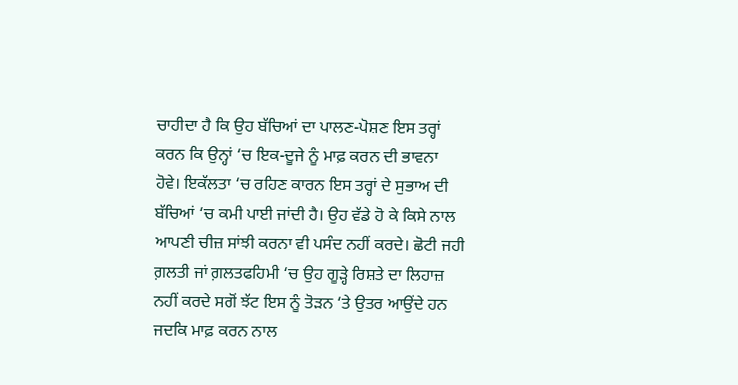ਚਾਹੀਦਾ ਹੈ ਕਿ ਉਹ ਬੱਚਿਆਂ ਦਾ ਪਾਲਣ-ਪੋਸ਼ਣ ਇਸ ਤਰ੍ਹਾਂ ਕਰਨ ਕਿ ਉਨ੍ਹਾਂ ‘ਚ ਇਕ-ਦੂਜੇ ਨੂੰ ਮਾਫ਼ ਕਰਨ ਦੀ ਭਾਵਨਾ ਹੋਵੇ। ਇਕੱਲਤਾ ‘ਚ ਰਹਿਣ ਕਾਰਨ ਇਸ ਤਰ੍ਹਾਂ ਦੇ ਸੁਭਾਅ ਦੀ ਬੱਚਿਆਂ ‘ਚ ਕਮੀ ਪਾਈ ਜਾਂਦੀ ਹੈ। ਉਹ ਵੱਡੇ ਹੋ ਕੇ ਕਿਸੇ ਨਾਲ ਆਪਣੀ ਚੀਜ਼ ਸਾਂਝੀ ਕਰਨਾ ਵੀ ਪਸੰਦ ਨਹੀਂ ਕਰਦੇ। ਛੋਟੀ ਜਹੀ ਗ਼ਲਤੀ ਜਾਂ ਗ਼ਲਤਫਹਿਮੀ ‘ਚ ਉਹ ਗੂੜ੍ਹੇ ਰਿਸ਼ਤੇ ਦਾ ਲਿਹਾਜ਼ ਨਹੀਂ ਕਰਦੇ ਸਗੋਂ ਝੱਟ ਇਸ ਨੂੰ ਤੋੜਨ ‘ਤੇ ਉਤਰ ਆਉਂਦੇ ਹਨ ਜਦਕਿ ਮਾਫ਼ ਕਰਨ ਨਾਲ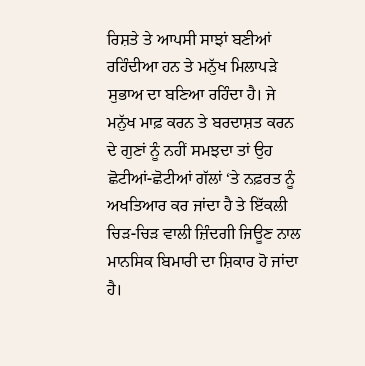ਰਿਸ਼ਤੇ ਤੇ ਆਪਸੀ ਸਾਝਾਂ ਬਣੀਆਂ ਰਹਿੰਦੀਆ ਹਨ ਤੇ ਮਨੁੱਖ ਮਿਲਾਪੜੇ ਸੁਭਾਅ ਦਾ ਬਣਿਆ ਰਹਿੰਦਾ ਹੈ। ਜੇ ਮਨੁੱਖ ਮਾਫ਼ ਕਰਨ ਤੇ ਬਰਦਾਸ਼ਤ ਕਰਨ ਦੇ ਗੁਣਾਂ ਨੂੰ ਨਹੀਂ ਸਮਝਦਾ ਤਾਂ ਉਹ ਛੋਟੀਆਂ-ਛੋਟੀਆਂ ਗੱਲਾਂ ‘ਤੇ ਨਫ਼ਰਤ ਨੂੰ ਅਖਤਿਆਰ ਕਰ ਜਾਂਦਾ ਹੈ ਤੇ ਇੱਕਲੀ ਚਿੜ-ਚਿੜ ਵਾਲੀ ਜ਼ਿੰਦਗੀ ਜਿਊਣ ਨਾਲ ਮਾਨਸਿਕ ਬਿਮਾਰੀ ਦਾ ਸ਼ਿਕਾਰ ਹੋ ਜਾਂਦਾ ਹੈ।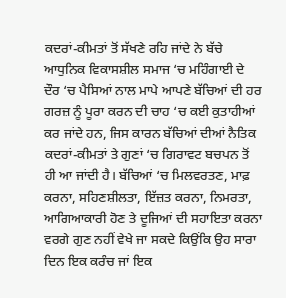ਕਦਰਾਂ-ਕੀਮਤਾਂ ਤੋਂ ਸੱਖਣੇ ਰਹਿ ਜਾਂਦੇ ਨੇ ਬੱਚੇ
ਆਧੁਨਿਕ ਵਿਕਾਸਸ਼ੀਲ ਸਮਾਜ ‘ਚ ਮਹਿੰਗਾਈ ਦੇ ਦੌਰ ‘ਚ ਪੈਸਿਆਂ ਨਾਲ ਮਾਪੇ ਆਪਣੇ ਬੱਚਿਆਂ ਦੀ ਹਰ ਗਰਜ਼ ਨੂੰ ਪੂਰਾ ਕਰਨ ਦੀ ਚਾਹ ‘ਚ ਕਈ ਕੁਤਾਹੀਆਂ ਕਰ ਜਾਂਦੇ ਹਨ, ਜਿਸ ਕਾਰਨ ਬੱਚਿਆਂ ਦੀਆਂ ਨੈਤਿਕ ਕਦਰਾਂ-ਕੀਮਤਾਂ ਤੇ ਗੁਣਾਂ ‘ਚ ਗਿਰਾਵਟ ਬਚਪਨ ਤੋਂ ਹੀ ਆ ਜਾਂਦੀ ਹੈ। ਬੱਚਿਆਂ ‘ਚ ਮਿਲਵਰਤਣ, ਮਾਫ਼ ਕਰਨਾ, ਸਹਿਣਸ਼ੀਲਤਾ, ਇੱਜ਼ਤ ਕਰਨਾ, ਨਿਮਰਤਾ, ਆਗਿਆਕਾਰੀ ਹੋਣ ਤੇ ਦੂਜਿਆਂ ਦੀ ਸਹਾਇਤਾ ਕਰਨਾ ਵਰਗੇ ਗੁਣ ਨਹੀਂ ਵੇਖੇ ਜਾ ਸਕਦੇ ਕਿਉਂਕਿ ਉਹ ਸਾਰਾ ਦਿਨ ਇਕ ਕਰੰਚ ਜਾਂ ਇਕ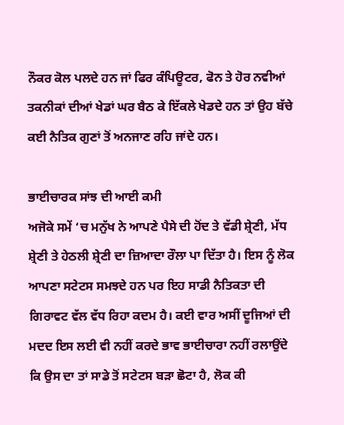ਨੌਕਰ ਕੋਲ ਪਲਦੇ ਹਨ ਜਾਂ ਫਿਰ ਕੰਪਿਊਟਰ, ਫੋਨ ਤੇ ਹੋਰ ਨਵੀਆਂ ਤਕਨੀਕਾਂ ਦੀਆਂ ਖੇਡਾਂ ਘਰ ਬੈਠ ਕੇ ਇੱਕਲੇ ਖੇਡਦੇ ਹਨ ਤਾਂ ਉਹ ਬੱਚੇ ਕਈ ਨੈਤਿਕ ਗੁਣਾਂ ਤੋਂ ਅਨਜਾਣ ਰਹਿ ਜਾਂਦੇ ਹਨ।

ਭਾਈਚਾਰਕ ਸਾਂਝ ਦੀ ਆਈ ਕਮੀ
ਅਜੋਕੇ ਸਮੇਂ ‘ਚ ਮਨੁੱਖ ਨੇ ਆਪਣੇ ਪੈਸੇ ਦੀ ਹੋਂਦ ਤੇ ਵੱਡੀ ਸ਼੍ਰੇਣੀ, ਮੱਧ ਸ਼੍ਰੇਣੀ ਤੇ ਹੇਠਲੀ ਸ਼੍ਰੇਣੀ ਦਾ ਜ਼ਿਆਦਾ ਰੌਲਾ ਪਾ ਦਿੱਤਾ ਹੈ। ਇਸ ਨੂੰ ਲੋਕ ਆਪਣਾ ਸਟੇਟਸ ਸਮਝਦੇ ਹਨ ਪਰ ਇਹ ਸਾਡੀ ਨੈਤਿਕਤਾ ਦੀ ਗਿਰਾਵਟ ਵੱਲ ਵੱਧ ਰਿਹਾ ਕਦਮ ਹੈ। ਕਈ ਵਾਰ ਅਸੀਂ ਦੂਜਿਆਂ ਦੀ ਮਦਦ ਇਸ ਲਈ ਵੀ ਨਹੀਂ ਕਰਦੇ ਭਾਵ ਭਾਈਚਾਰਾ ਨਹੀਂ ਰਲਾਉਂਦੇ ਕਿ ਉਸ ਦਾ ਤਾਂ ਸਾਡੇ ਤੋਂ ਸਟੇਟਸ ਬੜਾ ਛੋਟਾ ਹੈ, ਲੋਕ ਕੀ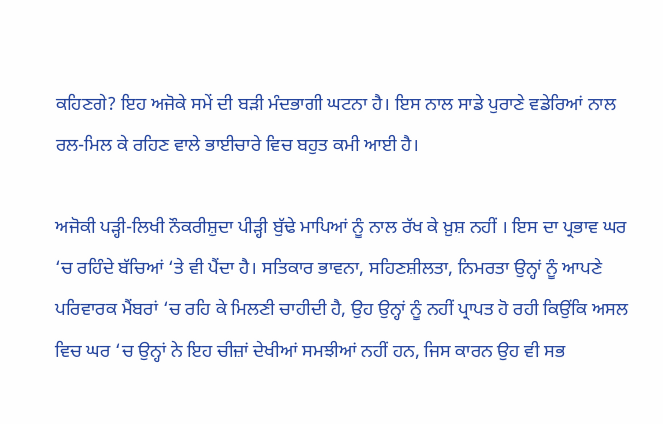ਕਹਿਣਗੇ? ਇਹ ਅਜੋਕੇ ਸਮੇਂ ਦੀ ਬੜੀ ਮੰਦਭਾਗੀ ਘਟਨਾ ਹੈ। ਇਸ ਨਾਲ ਸਾਡੇ ਪੁਰਾਣੇ ਵਡੇਰਿਆਂ ਨਾਲ ਰਲ-ਮਿਲ ਕੇ ਰਹਿਣ ਵਾਲੇ ਭਾਈਚਾਰੇ ਵਿਚ ਬਹੁਤ ਕਮੀ ਆਈ ਹੈ।

ਅਜੋਕੀ ਪੜ੍ਹੀ-ਲਿਖੀ ਨੌਕਰੀਸ਼ੁਦਾ ਪੀੜ੍ਹੀ ਬੁੱਢੇ ਮਾਪਿਆਂ ਨੂੰ ਨਾਲ ਰੱਖ ਕੇ ਖ਼ੁਸ਼ ਨਹੀਂ । ਇਸ ਦਾ ਪ੍ਰਭਾਵ ਘਰ ‘ਚ ਰਹਿੰਦੇ ਬੱਚਿਆਂ ‘ਤੇ ਵੀ ਪੈਂਦਾ ਹੈ। ਸਤਿਕਾਰ ਭਾਵਨਾ, ਸਹਿਣਸ਼ੀਲਤਾ, ਨਿਮਰਤਾ ਉਨ੍ਹਾਂ ਨੂੰ ਆਪਣੇ ਪਰਿਵਾਰਕ ਮੈਂਬਰਾਂ ‘ਚ ਰਹਿ ਕੇ ਮਿਲਣੀ ਚਾਹੀਦੀ ਹੈ, ਉਹ ਉਨ੍ਹਾਂ ਨੂੰ ਨਹੀਂ ਪ੍ਰਾਪਤ ਹੋ ਰਹੀ ਕਿਉਂਕਿ ਅਸਲ ਵਿਚ ਘਰ ‘ਚ ਉਨ੍ਹਾਂ ਨੇ ਇਹ ਚੀਜ਼ਾਂ ਦੇਖੀਆਂ ਸਮਝੀਆਂ ਨਹੀਂ ਹਨ, ਜਿਸ ਕਾਰਨ ਉਹ ਵੀ ਸਭ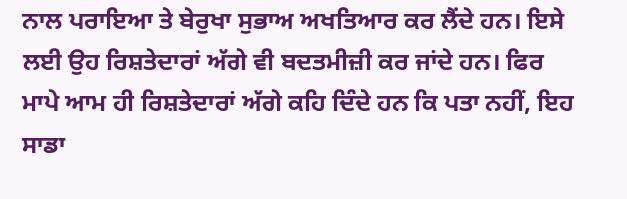ਨਾਲ ਪਰਾਇਆ ਤੇ ਬੇਰੁਖਾ ਸੁਭਾਅ ਅਖਤਿਆਰ ਕਰ ਲੈਂਦੇ ਹਨ। ਇਸੇ ਲਈ ਉਹ ਰਿਸ਼ਤੇਦਾਰਾਂ ਅੱਗੇ ਵੀ ਬਦਤਮੀਜ਼ੀ ਕਰ ਜਾਂਦੇ ਹਨ। ਫਿਰ ਮਾਪੇ ਆਮ ਹੀ ਰਿਸ਼ਤੇਦਾਰਾਂ ਅੱਗੇ ਕਹਿ ਦਿੰਦੇ ਹਨ ਕਿ ਪਤਾ ਨਹੀਂ, ਇਹ ਸਾਡਾ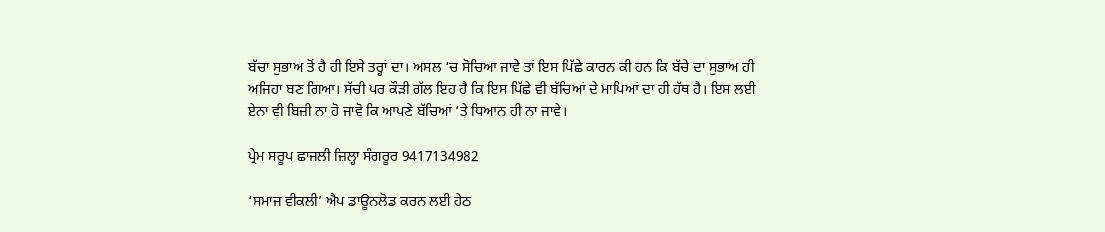ਬੱਚਾ ਸੁਭਾਅ ਤੋਂ ਹੈ ਹੀ ਇਸੇ ਤਰ੍ਹਾਂ ਦਾ। ਅਸਲ ‘ਚ ਸੋਚਿਆ ਜਾਵੇ ਤਾਂ ਇਸ ਪਿੱਛੇ ਕਾਰਨ ਕੀ ਹਨ ਕਿ ਬੱਚੇ ਦਾ ਸੁਭਾਅ ਹੀ ਅਜਿਹਾ ਬਣ ਗਿਆ। ਸੱਚੀ ਪਰ ਕੌੜੀ ਗੱਲ ਇਹ ਹੈ ਕਿ ਇਸ ਪਿੱਛੇ ਵੀ ਬੱਚਿਆਂ ਦੇ ਮਾਪਿਆਂ ਦਾ ਹੀ ਹੱਥ ਹੈ। ਇਸ ਲਈ ਏਨਾ ਵੀ ਬਿਜ਼ੀ ਨਾ ਹੋ ਜਾਵੋ ਕਿ ਆਪਣੇ ਬੱਚਿਆਂ ‘ਤੇ ਧਿਆਨ ਹੀ ਨਾ ਜਾਵੇ।

ਪ੍ਰੇਮ ਸਰੂਪ ਛਾਜਲੀ ਜ਼ਿਲ੍ਹਾ ਸੰਗਰੂਰ 9417134982

‘ਸਮਾਜ ਵੀਕਲੀ’ ਐਪ ਡਾਊਨਲੋਡ ਕਰਨ ਲਈ ਹੇਠ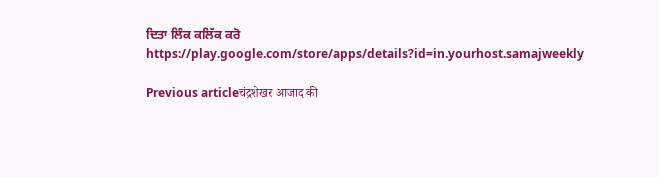ਦਿਤਾ ਲਿੰਕ ਕਲਿੱਕ ਕਰੋ
https://play.google.com/store/apps/details?id=in.yourhost.samajweekly

Previous articleचंद्रशेखर आजाद की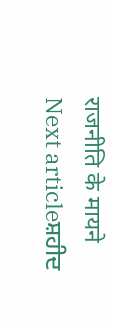राजनीति के मायने
Next articleਸ਼ਹੀਦ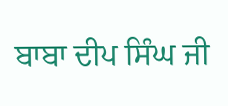ਬਾਬਾ ਦੀਪ ਸਿੰਘ ਜੀ